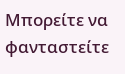Μπορείτε να φανταστείτε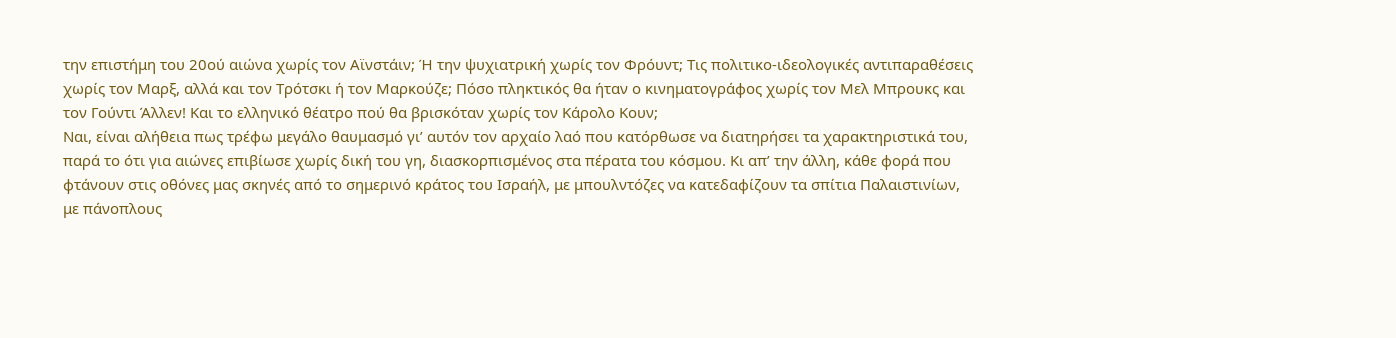την επιστήμη του 20ού αιώνα χωρίς τον Αϊνστάιν; Ή την ψυχιατρική χωρίς τον Φρόυντ; Τις πολιτικο-ιδεολογικές αντιπαραθέσεις χωρίς τον Μαρξ, αλλά και τον Τρότσκι ή τον Μαρκούζε; Πόσο πληκτικός θα ήταν ο κινηματογράφος χωρίς τον Μελ Μπρουκς και τον Γούντι Άλλεν! Και το ελληνικό θέατρο πού θα βρισκόταν χωρίς τον Κάρολο Κουν;
Ναι, είναι αλήθεια πως τρέφω μεγάλο θαυμασμό γι’ αυτόν τον αρχαίο λαό που κατόρθωσε να διατηρήσει τα χαρακτηριστικά του, παρά το ότι για αιώνες επιβίωσε χωρίς δική του γη, διασκορπισμένος στα πέρατα του κόσμου. Κι απ’ την άλλη, κάθε φορά που φτάνουν στις οθόνες μας σκηνές από το σημερινό κράτος του Ισραήλ, με μπουλντόζες να κατεδαφίζουν τα σπίτια Παλαιστινίων, με πάνοπλους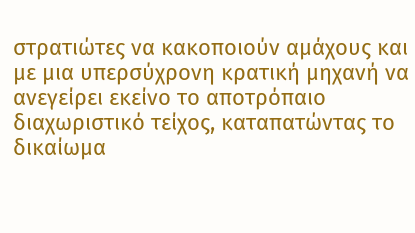στρατιώτες να κακοποιούν αμάχους και με μια υπερσύχρονη κρατική μηχανή να ανεγείρει εκείνο το αποτρόπαιο διαχωριστικό τείχος, καταπατώντας το δικαίωμα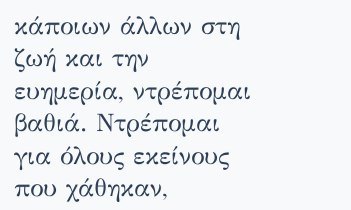κάποιων άλλων στη ζωή και την ευημερία, ντρέπομαι βαθιά. Ντρέπομαι για όλους εκείνους που χάθηκαν,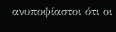ανυποψίαστοι ότι οι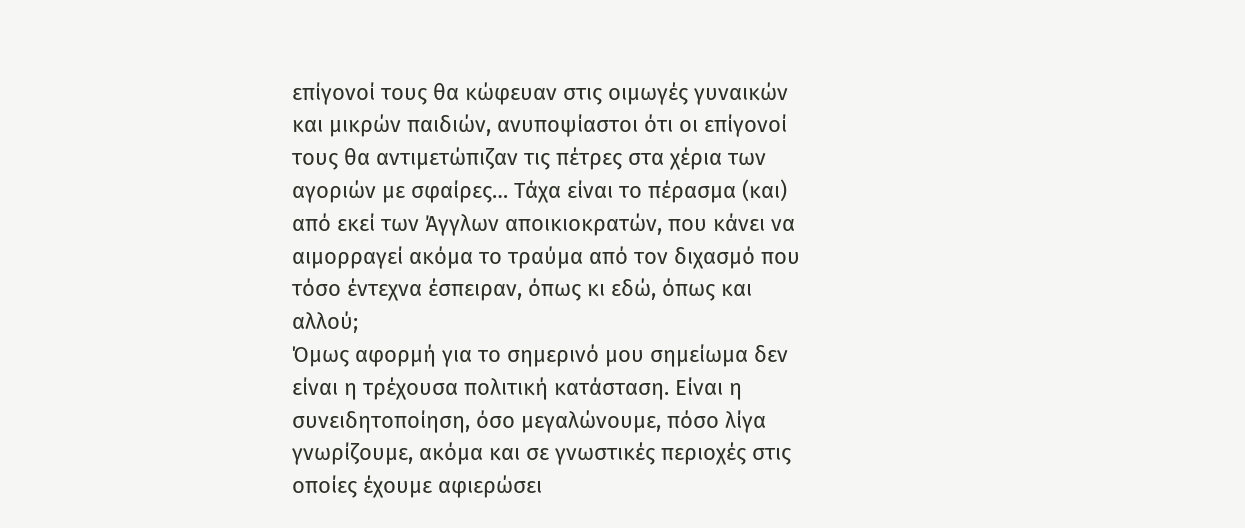επίγονοί τους θα κώφευαν στις οιμωγές γυναικών και μικρών παιδιών, ανυποψίαστοι ότι οι επίγονοί τους θα αντιμετώπιζαν τις πέτρες στα χέρια των αγοριών με σφαίρες… Τάχα είναι το πέρασμα (και) από εκεί των Άγγλων αποικιοκρατών, που κάνει να αιμορραγεί ακόμα το τραύμα από τον διχασμό που τόσο έντεχνα έσπειραν, όπως κι εδώ, όπως και αλλού;
Όμως αφορμή για το σημερινό μου σημείωμα δεν είναι η τρέχουσα πολιτική κατάσταση. Είναι η συνειδητοποίηση, όσο μεγαλώνουμε, πόσο λίγα γνωρίζουμε, ακόμα και σε γνωστικές περιοχές στις οποίες έχουμε αφιερώσει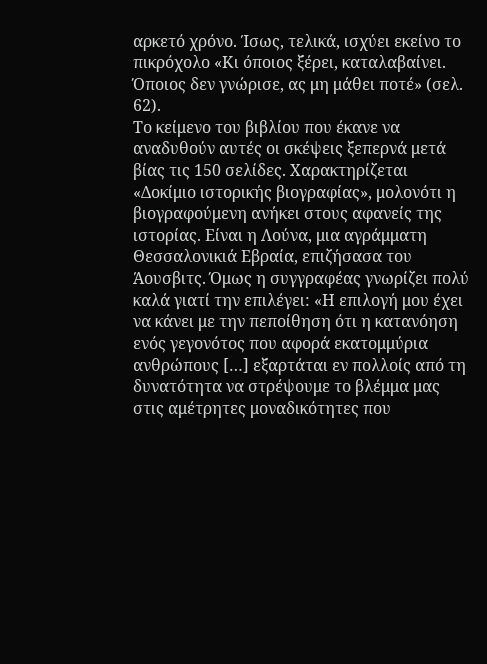αρκετό χρόνο. Ίσως, τελικά, ισχύει εκείνο το πικρόχολο «Κι όποιος ξέρει, καταλαβαίνει. Όποιος δεν γνώρισε, ας μη μάθει ποτέ» (σελ. 62).
Το κείμενο του βιβλίου που έκανε να αναδυθούν αυτές οι σκέψεις ξεπερνά μετά βίας τις 150 σελίδες. Χαρακτηρίζεται «Δοκίμιο ιστορικής βιογραφίας», μολονότι η βιογραφούμενη ανήκει στους αφανείς της ιστορίας. Είναι η Λούνα, μια αγράμματη Θεσσαλονικιά Εβραία, επιζήσασα του Άουσβιτς. Όμως η συγγραφέας γνωρίζει πολύ καλά γιατί την επιλέγει: «Η επιλογή μου έχει να κάνει με την πεποίθηση ότι η κατανόηση ενός γεγονότος που αφορά εκατομμύρια ανθρώπους […] εξαρτάται εν πολλοίς από τη δυνατότητα να στρέψουμε το βλέμμα μας στις αμέτρητες μοναδικότητες που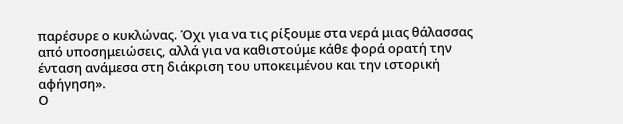παρέσυρε ο κυκλώνας. Όχι για να τις ρίξουμε στα νερά μιας θάλασσας από υποσημειώσεις, αλλά για να καθιστούμε κάθε φορά ορατή την ένταση ανάμεσα στη διάκριση του υποκειμένου και την ιστορική αφήγηση».
Ο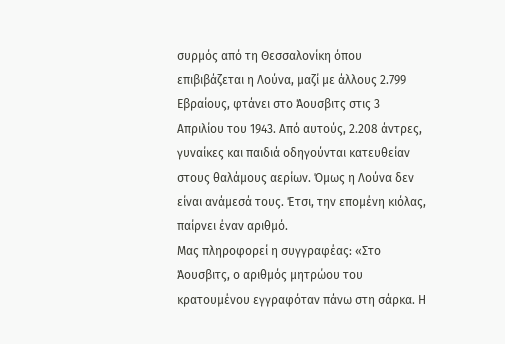συρμός από τη Θεσσαλονίκη όπου επιβιβάζεται η Λούνα, μαζί με άλλους 2.799 Εβραίους, φτάνει στο Άουσβιτς στις 3 Απριλίου του 1943. Από αυτούς, 2.208 άντρες, γυναίκες και παιδιά οδηγούνται κατευθείαν στους θαλάμους αερίων. Όμως η Λούνα δεν είναι ανάμεσά τους. Έτσι, την επομένη κιόλας, παίρνει έναν αριθμό.
Μας πληροφορεί η συγγραφέας: «Στο Άουσβιτς, ο αριθμός μητρώου του κρατουμένου εγγραφόταν πάνω στη σάρκα. Η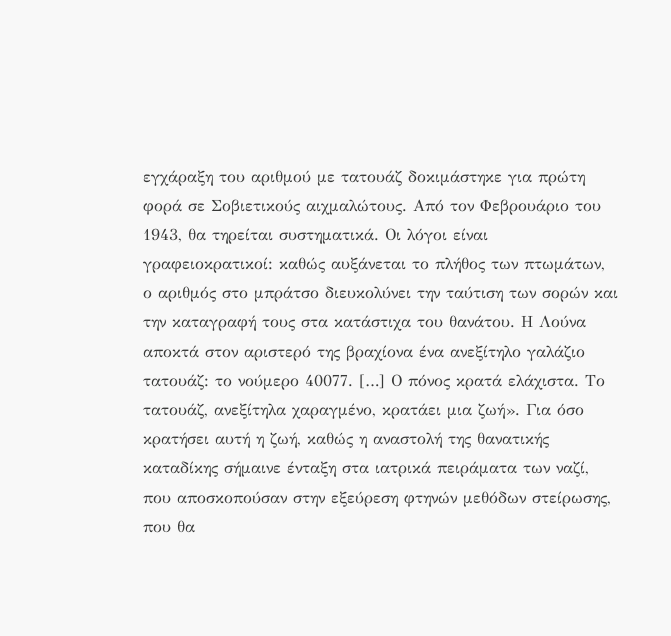εγχάραξη του αριθμού με τατουάζ δοκιμάστηκε για πρώτη φορά σε Σοβιετικούς αιχμαλώτους. Από τον Φεβρουάριο του 1943, θα τηρείται συστηματικά. Οι λόγοι είναι γραφειοκρατικοί: καθώς αυξάνεται το πλήθος των πτωμάτων, ο αριθμός στο μπράτσο διευκολύνει την ταύτιση των σορών και την καταγραφή τους στα κατάστιχα του θανάτου. Η Λούνα αποκτά στον αριστερό της βραχίονα ένα ανεξίτηλο γαλάζιο τατουάζ: το νούμερο 40077. […] Ο πόνος κρατά ελάχιστα. Το τατουάζ, ανεξίτηλα χαραγμένο, κρατάει μια ζωή». Για όσο κρατήσει αυτή η ζωή, καθώς η αναστολή της θανατικής καταδίκης σήμαινε ένταξη στα ιατρικά πειράματα των ναζί, που αποσκοπούσαν στην εξεύρεση φτηνών μεθόδων στείρωσης, που θα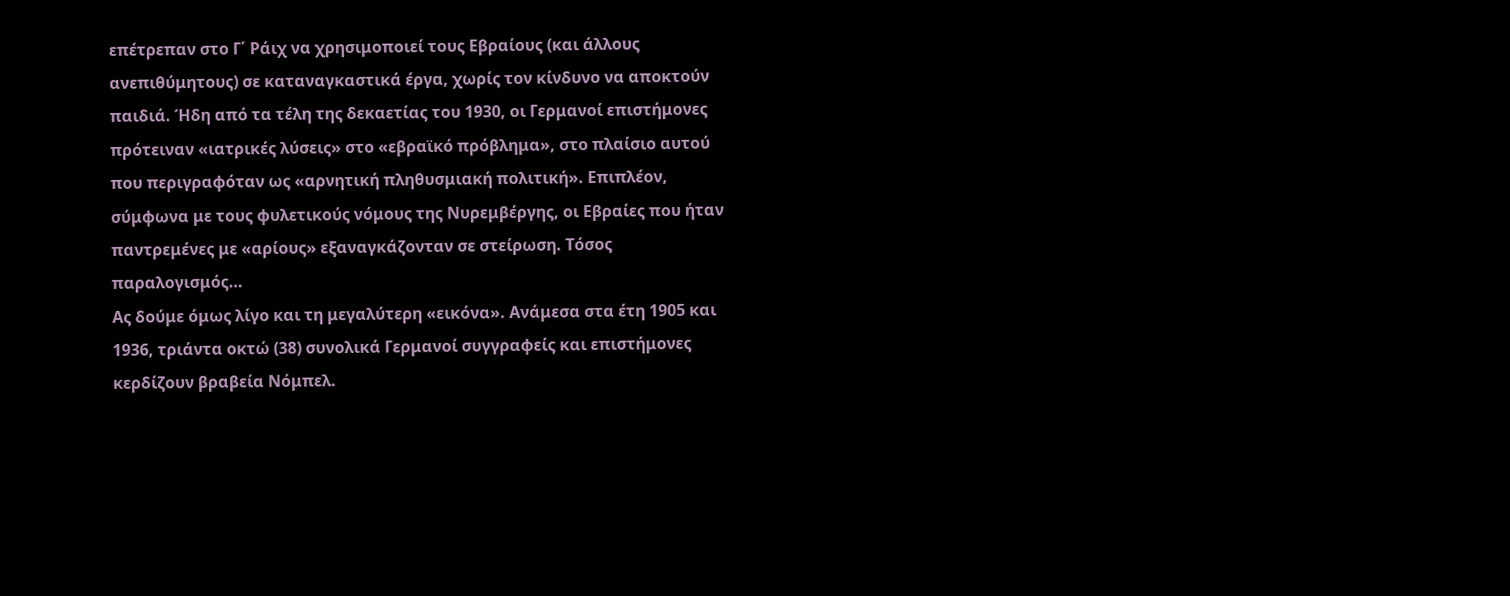επέτρεπαν στο Γ΄ Ράιχ να χρησιμοποιεί τους Εβραίους (και άλλους ανεπιθύμητους) σε καταναγκαστικά έργα, χωρίς τον κίνδυνο να αποκτούν παιδιά. Ήδη από τα τέλη της δεκαετίας του 1930, οι Γερμανοί επιστήμονες πρότειναν «ιατρικές λύσεις» στο «εβραϊκό πρόβλημα», στο πλαίσιο αυτού που περιγραφόταν ως «αρνητική πληθυσμιακή πολιτική». Επιπλέον, σύμφωνα με τους φυλετικούς νόμους της Νυρεμβέργης, οι Εβραίες που ήταν παντρεμένες με «αρίους» εξαναγκάζονταν σε στείρωση. Τόσος παραλογισμός…
Ας δούμε όμως λίγο και τη μεγαλύτερη «εικόνα». Ανάμεσα στα έτη 1905 και 1936, τριάντα οκτώ (38) συνολικά Γερμανοί συγγραφείς και επιστήμονες κερδίζουν βραβεία Νόμπελ.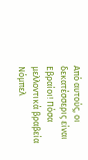Από αυτούς, οι δεκατέσσερις είναι Εβραίοι! Πόσα μελλοντικά βραβεία Νόμπελ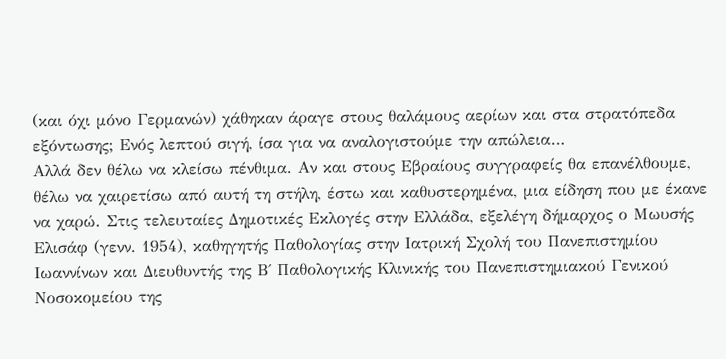(και όχι μόνο Γερμανών) χάθηκαν άραγε στους θαλάμους αερίων και στα στρατόπεδα εξόντωσης; Ενός λεπτού σιγή, ίσα για να αναλογιστούμε την απώλεια…
Αλλά δεν θέλω να κλείσω πένθιμα. Αν και στους Εβραίους συγγραφείς θα επανέλθουμε, θέλω να χαιρετίσω από αυτή τη στήλη, έστω και καθυστερημένα, μια είδηση που με έκανε να χαρώ. Στις τελευταίες Δημοτικές Εκλογές στην Ελλάδα, εξελέγη δήμαρχος ο Μωυσής Ελισάφ (γενν. 1954), καθηγητής Παθολογίας στην Ιατρική Σχολή του Πανεπιστημίου Ιωαννίνων και Διευθυντής της Β΄ Παθολογικής Κλινικής του Πανεπιστημιακού Γενικού Νοσοκομείου της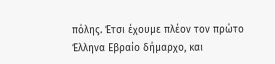πόλης. Έτσι έχουμε πλέον τον πρώτο Έλληνα Εβραίο δήμαρχο, και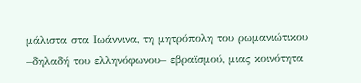μάλιστα στα Ιωάννινα, τη μητρόπολη του ρωμανιώτικου –δηλαδή του ελληνόφωνου– εβραϊσμού, μιας κοινότητα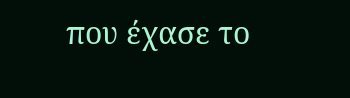που έχασε το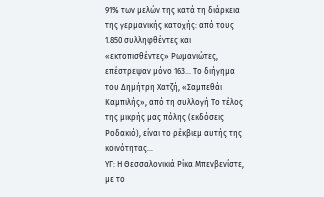91% των μελών της κατά τη διάρκεια της γερμανικής κατοχής: από τους 1.850 συλληφθέντες και «εκτοπισθέντες» Ρωμανιώτες, επέστρεψαν μόνο 163… Το διήγημα του Δημήτρη Χατζή, «Σαμπεθάι Καμπιλής», από τη συλλογή Το τέλος της μικρής μας πόλης (εκδόσεις Ροδακιό), είναι το ρέκβιεμ αυτής της κοινότητας…
ΥΓ: Η Θεσσαλονικιά Ρίκα Μπενβενίστε, με το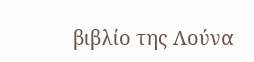βιβλίο της Λούνα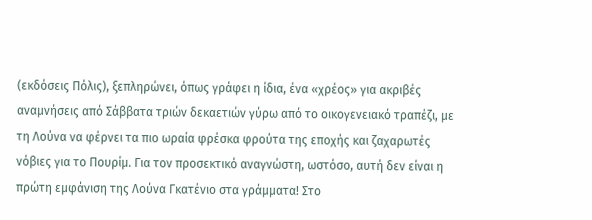(εκδόσεις Πόλις), ξεπληρώνει, όπως γράφει η ίδια, ένα «χρέος» για ακριβές αναμνήσεις από Σάββατα τριών δεκαετιών γύρω από το οικογενειακό τραπέζι, με τη Λούνα να φέρνει τα πιο ωραία φρέσκα φρούτα της εποχής και ζαχαρωτές νόβιες για το Πουρίμ. Για τον προσεκτικό αναγνώστη, ωστόσο, αυτή δεν είναι η πρώτη εμφάνιση της Λούνα Γκατένιο στα γράμματα! Στο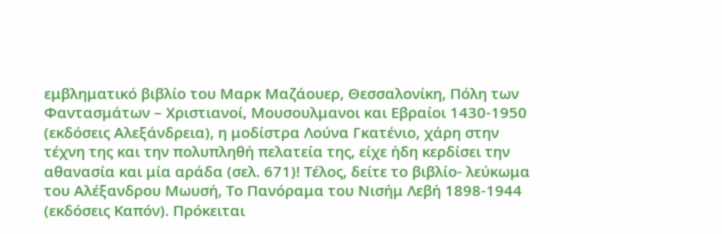εμβληματικό βιβλίο του Μαρκ Μαζάουερ, Θεσσαλονίκη, Πόλη των Φαντασμάτων – Χριστιανοί, Μουσουλμανοι και Εβραίοι 1430-1950 (εκδόσεις Αλεξάνδρεια), η μοδίστρα Λούνα Γκατένιο, χάρη στην τέχνη της και την πολυπληθή πελατεία της, είχε ήδη κερδίσει την αθανασία και μία αράδα (σελ. 671)! Τέλος, δείτε το βιβλίο- λεύκωμα του Αλέξανδρου Μωυσή, Το Πανόραμα του Νισήμ Λεβή 1898-1944 (εκδόσεις Καπόν). Πρόκειται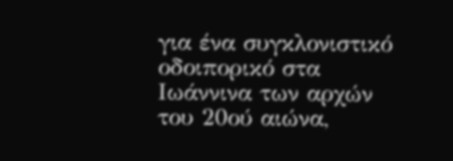για ένα συγκλονιστικό οδοιπορικό στα Ιωάννινα των αρχών του 20ού αιώνα,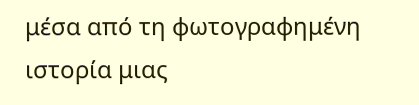μέσα από τη φωτογραφημένη ιστορία μιας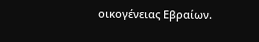οικογένειας Εβραίων.